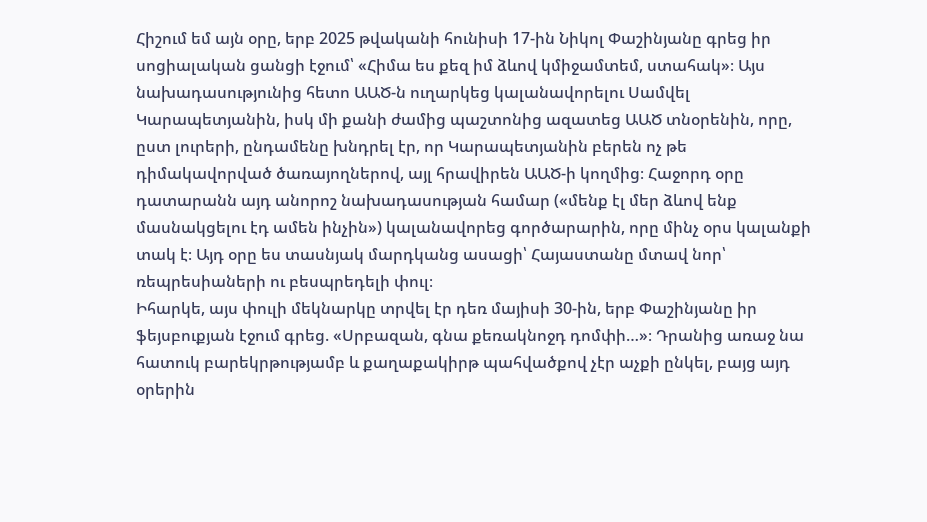Հիշում եմ այն օրը, երբ 2025 թվականի հունիսի 17-ին Նիկոլ Փաշինյանը գրեց իր սոցիալական ցանցի էջում՝ «Հիմա ես քեզ իմ ձևով կմիջամտեմ, ստահակ»։ Այս նախադասությունից հետո ԱԱԾ-ն ուղարկեց կալանավորելու Սամվել Կարապետյանին, իսկ մի քանի ժամից պաշտոնից ազատեց ԱԱԾ տնօրենին, որը, ըստ լուրերի, ընդամենը խնդրել էր, որ Կարապետյանին բերեն ոչ թե դիմակավորված ծառայողներով, այլ հրավիրեն ԱԱԾ-ի կողմից։ Հաջորդ օրը դատարանն այդ անորոշ նախադասության համար («մենք էլ մեր ձևով ենք մասնակցելու էդ ամեն ինչին») կալանավորեց գործարարին, որը մինչ օրս կալանքի տակ է։ Այդ օրը ես տասնյակ մարդկանց ասացի՝ Հայաստանը մտավ նոր՝ ռեպրեսիաների ու բեսպրեդելի փուլ։
Իհարկե, այս փուլի մեկնարկը տրվել էր դեռ մայիսի 30-ին, երբ Փաշինյանը իր ֆեյսբուքյան էջում գրեց. «Սրբազան, գնա քեռակնոջդ դոմփի…»։ Դրանից առաջ նա հատուկ բարեկրթությամբ և քաղաքակիրթ պահվածքով չէր աչքի ընկել, բայց այդ օրերին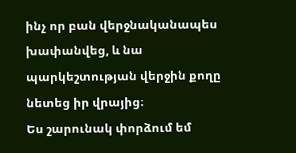ինչ որ բան վերջնականապես խափանվեց, և նա պարկեշտության վերջին քողը նետեց իր վրայից։
Ես շարունակ փորձում եմ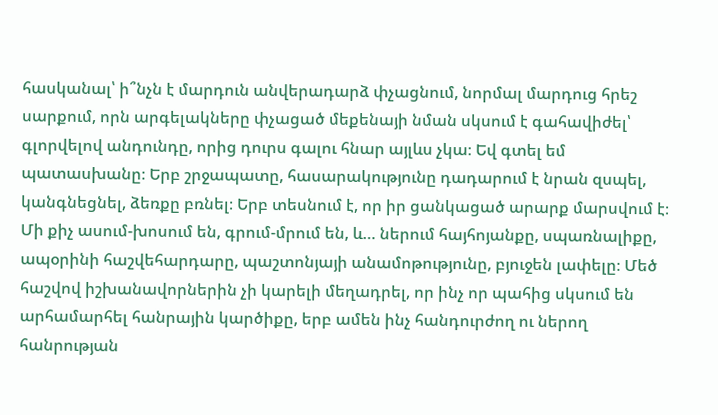հասկանալ՝ ի՞նչն է մարդուն անվերադարձ փչացնում, նորմալ մարդուց հրեշ սարքում, որն արգելակները փչացած մեքենայի նման սկսում է գահավիժել՝ գլորվելով անդունդը, որից դուրս գալու հնար այլևս չկա։ Եվ գտել եմ պատասխանը։ Երբ շրջապատը, հասարակությունը դադարում է նրան զսպել, կանգնեցնել, ձեռքը բռնել։ Երբ տեսնում է, որ իր ցանկացած արարք մարսվում է։ Մի քիչ ասում-խոսում են, գրում-մրում են, և… ներում հայհոյանքը, սպառնալիքը, ապօրինի հաշվեհարդարը, պաշտոնյայի անամոթությունը, բյուջեն լափելը։ Մեծ հաշվով իշխանավորներին չի կարելի մեղադրել, որ ինչ որ պահից սկսում են արհամարհել հանրային կարծիքը, երբ ամեն ինչ հանդուրժող ու ներող հանրության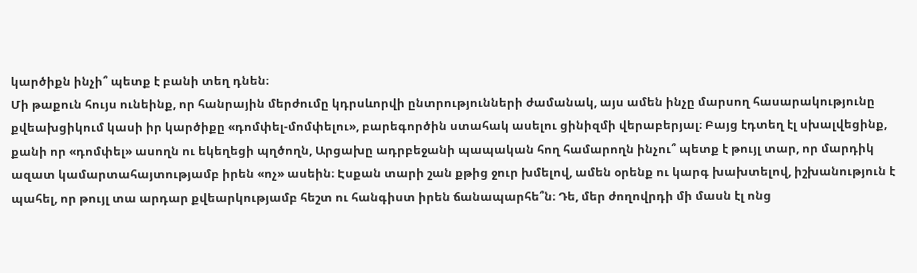կարծիքն ինչի՞ պետք է բանի տեղ դնեն։
Մի թաքուն հույս ունեինք, որ հանրային մերժումը կդրսևորվի ընտրությունների ժամանակ, այս ամեն ինչը մարսող հասարակությունը քվեախցիկում կասի իր կարծիքը «դոմփել-մոմփելու», բարեգործին ստահակ ասելու ցինիզմի վերաբերյալ։ Բայց էդտեղ էլ սխալվեցինք, քանի որ «դոմփել» ասողն ու եկեղեցի պղծողն, Արցախը ադրբեջանի պապական հող համարողն ինչու՞ պետք է թույլ տար, որ մարդիկ ազատ կամարտահայտությամբ իրեն «ոչ» ասեին։ Էսքան տարի շան քթից ջուր խմելով, ամեն օրենք ու կարգ խախտելով, իշխանություն է պահել, որ թույլ տա արդար քվեարկությամբ հեշտ ու հանգիստ իրեն ճանապարհե՞ն։ Դե, մեր ժողովրդի մի մասն էլ ոնց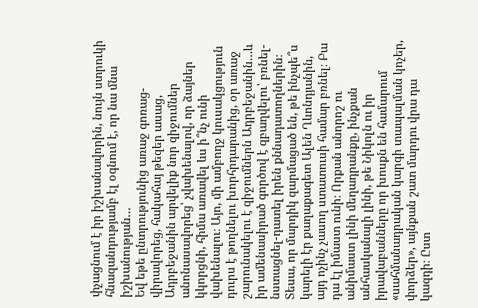փչացնում է իր իշխանավորին, նույն ստրուկի հնազանդությամբ էլ օգնում է, որ նա մնա իշխանության…
Եվ եթե ընտրությունից առաջ գոռաց-վիրավորեց, հակահայ թեզեր ասաց, Ադրբեջանին արվելիք նոր զիջումներ անոնասավորեց՝ չվախենալով, որ ձայներ կկորցնի, հիմա առավել ևս ի՞նչ ունի վախենալու։ Այո, մի ամբողջ կուսակցություն դուրս է թողնելու խորհրդարանից, օր առաջ շարունակելու է զիջումներն Ադրբեջանին…և իր ամենասիրած գործով է զբաղվելու՝ բռնել-նստացնել-դատել իրեն քննադատողներին։
Տեսա, որ մարդիկ զարմացած են, թե ինչպե՞ս կարելի էր քաղաքագետ Ալեն Ղևոնդյանին, այդ ոչինչ չասող ստատուսի համար բռնել։ Բա դա էլ իմաստ ունի։ Որքան անորոշ ու անիմաստ լինի մեղադրանքը, ինչքան անհասկանալի լինի, թե Նիկոլն ու իր իրավաբանները որ խոսքն են համարում «սահմանադրական կարգի տապալման կոչեր, փորձեր», այնքան շատ մարդու վրա դա կազդի։ Ըստ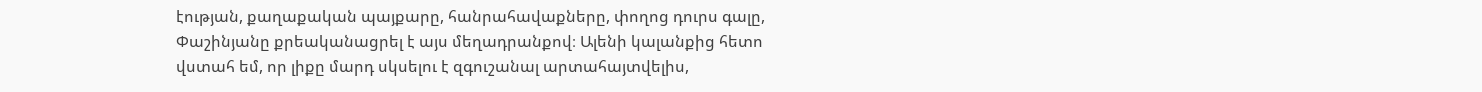էության, քաղաքական պայքարը, հանրահավաքները, փողոց դուրս գալը, Փաշինյանը քրեականացրել է այս մեղադրանքով։ Ալենի կալանքից հետո վստահ եմ, որ լիքը մարդ սկսելու է զգուշանալ արտահայտվելիս,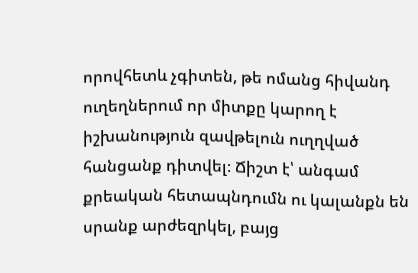որովհետև չգիտեն, թե ոմանց հիվանդ ուղեղներում որ միտքը կարող է իշխանություն զավթելուն ուղղված հանցանք դիտվել։ Ճիշտ է՝ անգամ քրեական հետապնդումն ու կալանքն են սրանք արժեզրկել, բայց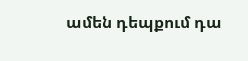ամեն դեպքում դա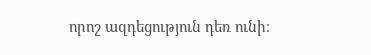որոշ ազդեցություն դեռ ունի։